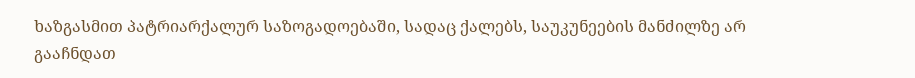ხაზგასმით პატრიარქალურ საზოგადოებაში, სადაც ქალებს, საუკუნეების მანძილზე არ გააჩნდათ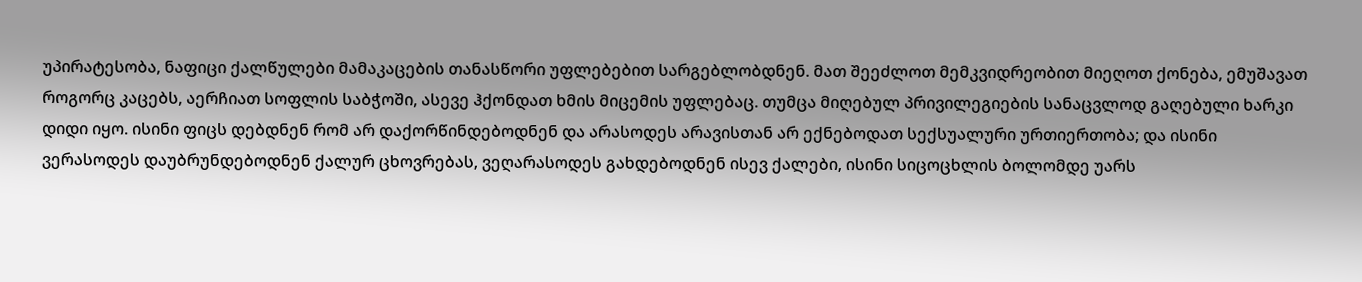უპირატესობა, ნაფიცი ქალწულები მამაკაცების თანასწორი უფლებებით სარგებლობდნენ. მათ შეეძლოთ მემკვიდრეობით მიეღოთ ქონება, ემუშავათ როგორც კაცებს, აერჩიათ სოფლის საბჭოში, ასევე ჰქონდათ ხმის მიცემის უფლებაც. თუმცა მიღებულ პრივილეგიების სანაცვლოდ გაღებული ხარკი დიდი იყო. ისინი ფიცს დებდნენ რომ არ დაქორწინდებოდნენ და არასოდეს არავისთან არ ექნებოდათ სექსუალური ურთიერთობა; და ისინი ვერასოდეს დაუბრუნდებოდნენ ქალურ ცხოვრებას, ვეღარასოდეს გახდებოდნენ ისევ ქალები, ისინი სიცოცხლის ბოლომდე უარს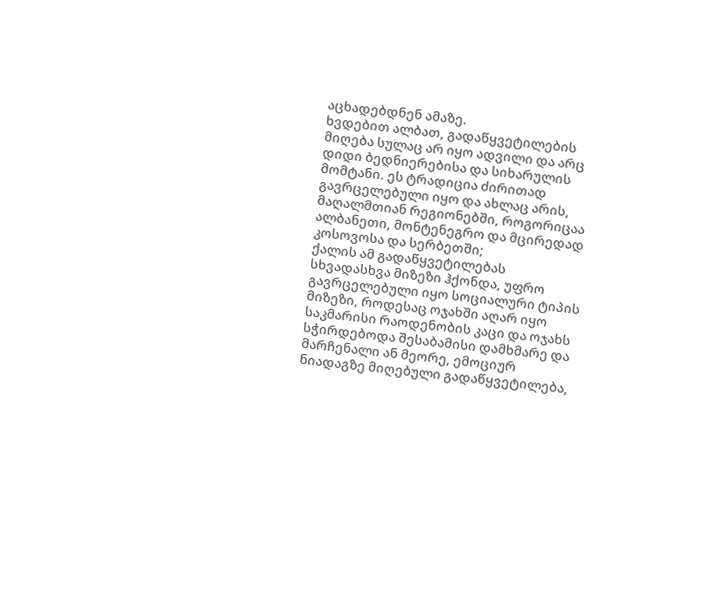აცხადებდნენ ამაზე.
ხვდებით ალბათ, გადაწყვეტილების მიღება სულაც არ იყო ადვილი და არც დიდი ბედნიერებისა და სიხარულის მომტანი. ეს ტრადიცია ძირითად გავრცელებული იყო და ახლაც არის, მაღალმთიან რეგიონებში, როგორიცაა ალბანეთი, მონტენეგრო და მცირედად კოსოვოსა და სერბეთში;
ქალის ამ გადაწყვეტილებას სხვადასხვა მიზეზი ჰქონდა, უფრო გავრცელებული იყო სოციალური ტიპის მიზეზი, როდესაც ოჯახში აღარ იყო საკმარისი რაოდენობის კაცი და ოჯახს სჭირდებოდა შესაბამისი დამხმარე და მარჩენალი ან მეორე, ემოციურ ნიადაგზე მიღებული გადაწყვეტილება,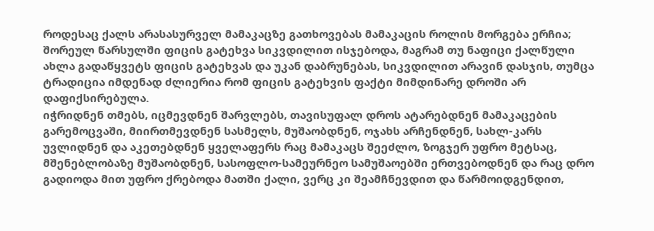როდესაც ქალს არასასურველ მამაკაცზე გათხოვებას მამაკაცის როლის მორგება ერჩია;
შორეულ წარსულში ფიცის გატეხვა სიკვდილით ისჯებოდა, მაგრამ თუ ნაფიცი ქალწული ახლა გადაწყვეტს ფიცის გატეხვას და უკან დაბრუნებას, სიკვდილით არავინ დასჯის, თუმცა ტრადიცია იმდენად ძლიერია რომ ფიცის გატეხვის ფაქტი მიმდინარე დროში არ დაფიქსირებულა.
იჭრიდნენ თმებს, იცმევდნენ შარვლებს, თავისუფალ დროს ატარებდნენ მამაკაცების გარემოცვაში, მიირთმევდნენ სასმელს, მუშაობდნენ, ოჯახს არჩენდნენ, სახლ-კარს უვლიდნენ და აკეთებდნენ ყველაფერს რაც მამაკაცს შეეძლო, ზოგჯერ უფრო მეტსაც, მშენებლობაზე მუშაობდნენ, სასოფლო-სამეურნეო სამუშაოებში ერთვებოდნენ და რაც დრო გადიოდა მით უფრო ქრებოდა მათში ქალი, ვერც კი შეამჩნევდით და წარმოიდგენდით,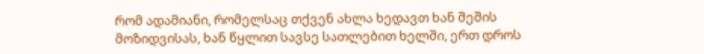რომ ადამიანი, რომელსაც თქვენ ახლა ხედავთ ხან შეშის მოზიდვისას, ხან წყლით სავსე სათლებით ხელში, ერთ დროს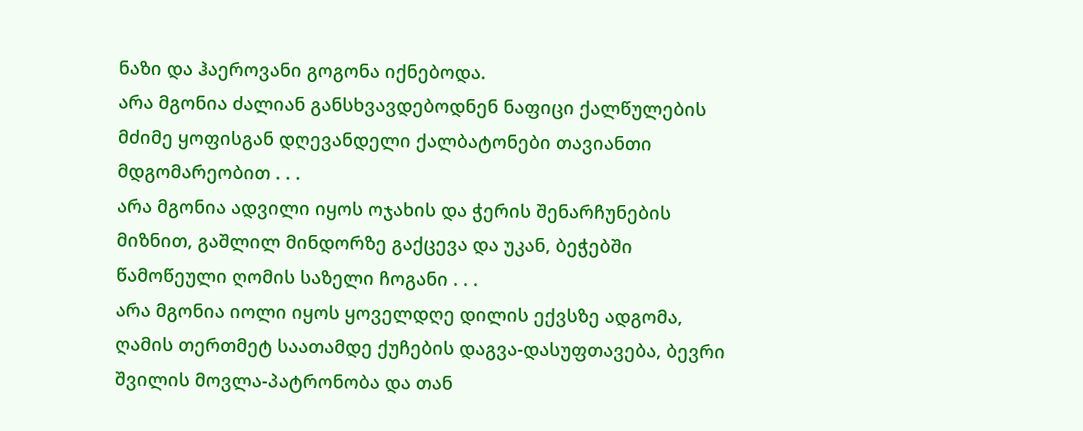ნაზი და ჰაეროვანი გოგონა იქნებოდა.
არა მგონია ძალიან განსხვავდებოდნენ ნაფიცი ქალწულების მძიმე ყოფისგან დღევანდელი ქალბატონები თავიანთი მდგომარეობით . . .
არა მგონია ადვილი იყოს ოჯახის და ჭერის შენარჩუნების მიზნით, გაშლილ მინდორზე გაქცევა და უკან, ბეჭებში წამოწეული ღომის საზელი ჩოგანი . . .
არა მგონია იოლი იყოს ყოველდღე დილის ექვსზე ადგომა, ღამის თერთმეტ საათამდე ქუჩების დაგვა-დასუფთავება, ბევრი შვილის მოვლა-პატრონობა და თან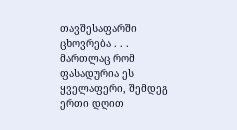თავშესაფარში ცხოვრება . . .
მართლაც რომ ფასადურია ეს ყველაფერი, შემდეგ ერთი დღით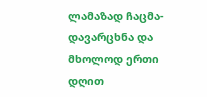ლამაზად ჩაცმა-დავარცხნა და მხოლოდ ერთი დღით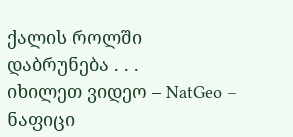ქალის როლში დაბრუნება . . .
იხილეთ ვიდეო – NatGeo – ნაფიცი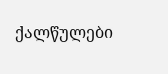ქალწულები